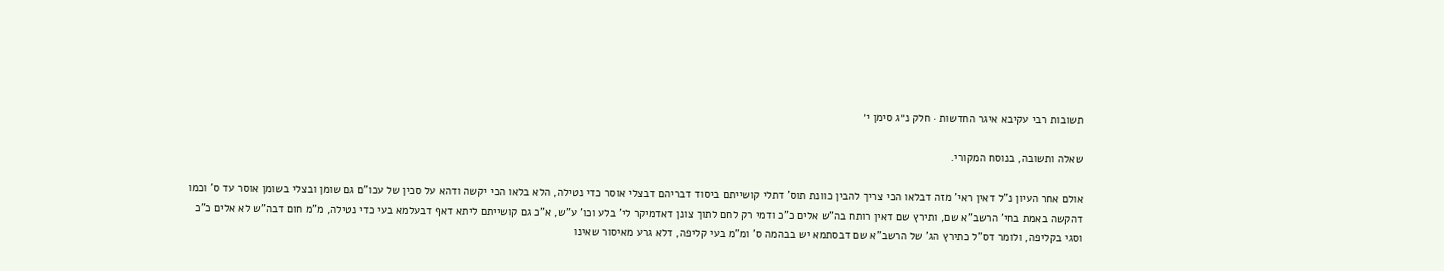תשובות רבי עקיבא איגר החדשות · חלק נ״ג סימן י׳

שאלה ותשובה, בנוסח המקורי.

אולם אחר העיון נ"ל דאין ראי' מזה דבלאו הכי צריך להבין כוונת תוס' דתלי קושייתם ביסוד דבריהם דבצלי אוסר כדי נטילה, הלא בלאו הכי יקשה ודהא על סכין של עכו"ם גם שומן ובצלי בשומן אוסר עד ס' וכמו דהקשה באמת בחי' הרשב"א שם, ותירץ שם דאין רותח בה"ש אלים כ"כ ודמי רק לחם לתוך צונן דאדמיקר לי' בלע וכו' ע"ש, א"כ גם קושייתם ליתא דאף דבעלמא בעי כדי נטילה, מ"מ חום דבה"ש לא אלים כ"כ וסגי בקליפה, ולומר דס"ל כתירץ הג' של הרשב"א שם דבסתמא יש בבהמה ס' ומ"מ בעי קליפה, דלא גרע מאיסור שאינו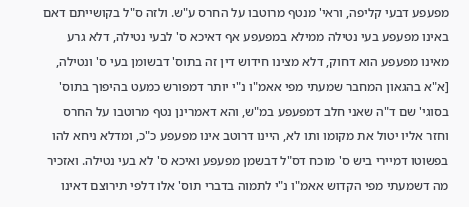מפעפע דבעי קליפה, וראי' מנטף מרוטבו על החרס ע"ש. ולזה ס"ל בקושייתם דאם באינו מפעפע בעי נטילה ממילא במפעפע אף דאיכא ס' לבעי נטילה, דלא גרע מאינו מפעפע הוא דחוק, דלא מצינו חידוש דין זה בתוס' דבשומן בעי ס' ונטילה, [א"א בהגאון המחבר שמעתי מפי אאמ"ו נ"י יותר דמפורש כמעט בהיפוך בתוס' בסוגי' שם ד"ה שאני חלב דמפעפע במ"ש, והא דאמרינן נטף מרוטבו על החרס וחזר אליו יטול את מקומו ותו לא, היינו דרוטב אינו מפעפע כ"כ, ומדלא ניחא להו בפשוטו דמיירי ביש ס' מוכח דס"ל דבשמן מפעפע ואיכא ס' לא בעי נטילה. ואזכיר מה דשמעתי מפי הקדוש אאמ"ו נ"י לתמוה בדברי תוס' אלו דלפי תירוצם דאינו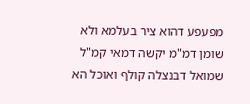מפעפע דהוא ציר בעלמא ולא שומן דמ"מ יקשה דמאי קמ"ל שמואל דבנצלה קולף ואוכל הא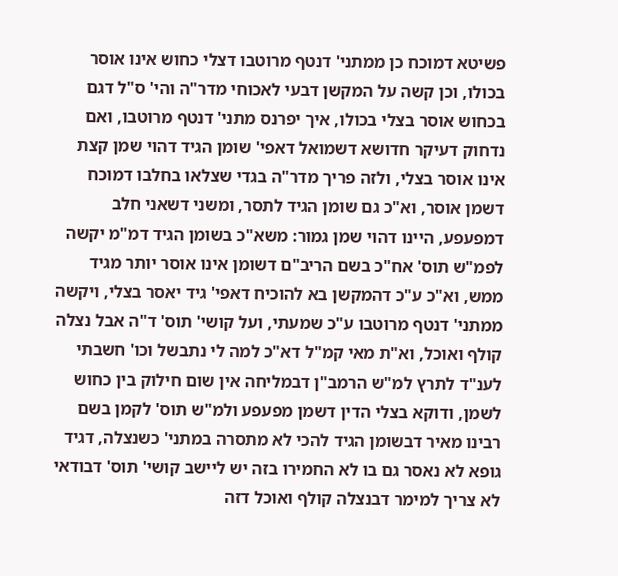פשיטא דמוכח כן ממתני' דנטף מרוטבו דצלי כחוש אינו אוסר בכולו, וכן קשה על המקשן דבעי לאכוחי מדר"ה והי' ס"ל דגם בכחוש אוסר בצלי בכולו, איך יפרנס מתני' דנטף מרוטבו, ואם נדחוק דעיקר חדושא דשמואל דאפי' שומן הגיד דהוי שמן קצת אינו אוסר בצלי, ולזה פריך מדר"ה בגדי שצלאו בחלבו דמוכח דשמן אוסר, וא"כ גם שומן הגיד לתסר, ומשני דשאני חלב דמפעפע, היינו דהוי שמן גמור: משא"כ בשומן הגיד דמ"מ יקשה לפמ"ש תוס' אח"כ בשם הריב"ם דשומן אינו אוסר יותר מגיד ממש, וא"כ ע"כ דהמקשן בא להוכיח דאפי' גיד יאסר בצלי, ויקשה ממתני' דנטף מרוטבו ע"כ שמעתי, ועל קושי' תוס' ד"ה אבל נצלה קולף ואוכל, וא"ת מאי קמ"ל דא"כ למה לי נתבשל וכו' חשבתי לענ"ד לתרץ למ"ש הרמב"ן דבמליחה אין שום חילוק בין כחוש לשמן, ודוקא בצלי הדין דשמן מפעפע ולמ"ש תוס' לקמן בשם רבינו מאיר דבשומן הגיד להכי לא מתסרה במתני' כשנצלה, דגיד גופא לא נאסר גם בו לא החמירו בזה יש ליישב קושי' תוס' דבודאי לא צריך למימר דבנצלה קולף ואוכל דזה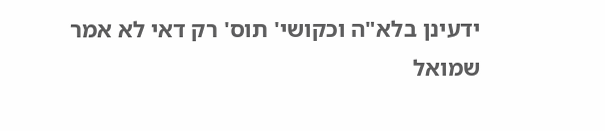ידעינן בלא"ה וכקושי' תוס' רק דאי לא אמר שמואל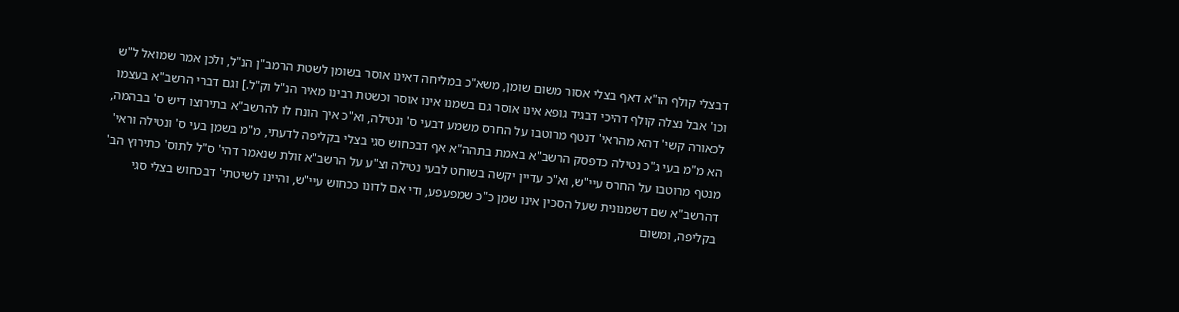דבצלי קולף הו"א דאף בצלי אסור משום שומן, משא"כ במליחה דאינו אוסר בשומן לשטת הרמב"ן הנ"ל, ולכן אמר שמואל ל"ש וכו' אבל נצלה קולף דהיכי דבגיד גופא אינו אוסר גם בשמנו אינו אוסר וכשטת רבינו מאיר הנ"ל וק"ל.] וגם דברי הרשב"א בעצמו לכאורה קשי' דהא מהראי' דנטף מרוטבו על החרס משמע דבעי ס' ונטילה, וא"כ איך הונח לו להרשב"א בתירוצו דיש ס' בבהמה, הא מ"מ בעי ג"כ נטילה כדפסק הרשב"א באמת בתהה"א אף דבכחוש סגי בצלי בקליפה לדעתי, מ"מ בשמן בעי ס' ונטילה וראי' מנטף מרוטבו על החרס עיי"ש, וא"כ עדיין יקשה בשוחט לבעי נטילה וצ"ע על הרשב"א זולת שנאמר דהי' ס"ל לתוס' כתירוץ הב' דהרשב"א שם דשמנונית שעל הסכין אינו שמן כ"כ שמפעפע, ודי אם לדונו ככחוש עיי"ש, והיינו לשיטתי' דבכחוש בצלי סגי בקליפה, ומשום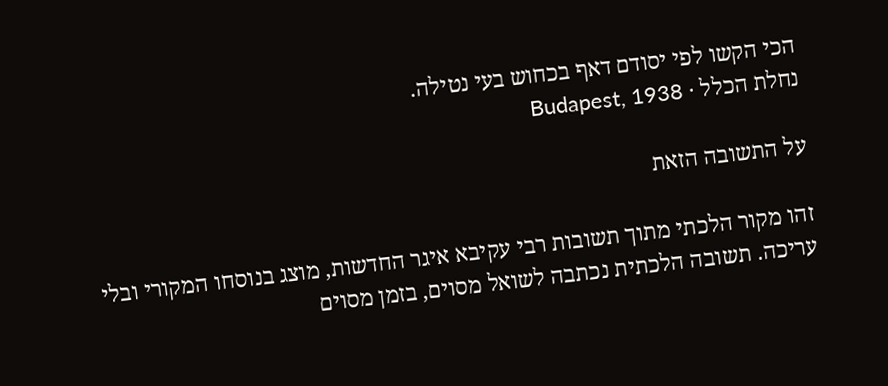הכי הקשו לפי יסודם דאף בכחוש בעי נטילה.
נחלת הכלל · Budapest, 1938

על התשובה הזאת

זהו מקור הלכתי מתוך תשובות רבי עקיבא איגר החדשות, מוצג בנוסחו המקורי ובלי עריכה. תשובה הלכתית נכתבה לשואל מסוים, בזמן מסוים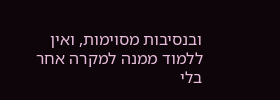ובנסיבות מסוימות, ואין ללמוד ממנה למקרה אחר בלי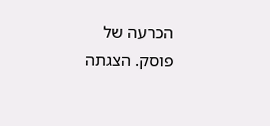הכרעה של פוסק. הצגתה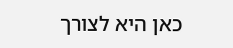כאן היא לצורך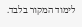לימוד המקור בלבד.